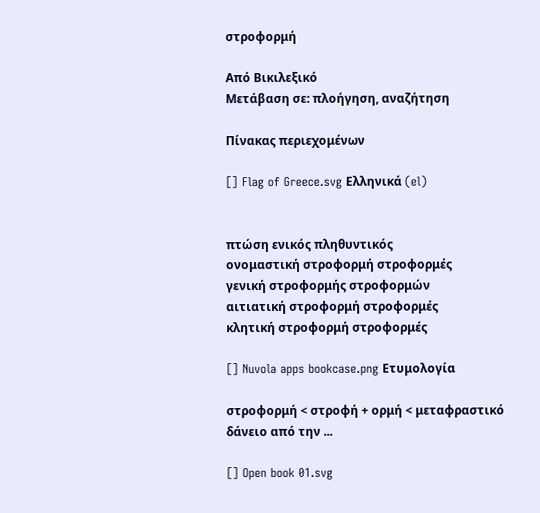στροφορμή

Από Βικιλεξικό
Μετάβαση σε: πλοήγηση, αναζήτηση

Πίνακας περιεχομένων

[] Flag of Greece.svg Ελληνικά (el)


πτώση ενικός πληθυντικός
ονομαστική στροφορμή στροφορμές
γενική στροφορμής στροφορμών
αιτιατική στροφορμή στροφορμές
κλητική στροφορμή στροφορμές

[] Nuvola apps bookcase.png Ετυμολογία

στροφορμή < στροφή + ορμή < μεταφραστικό δάνειο από την ...

[] Open book 01.svg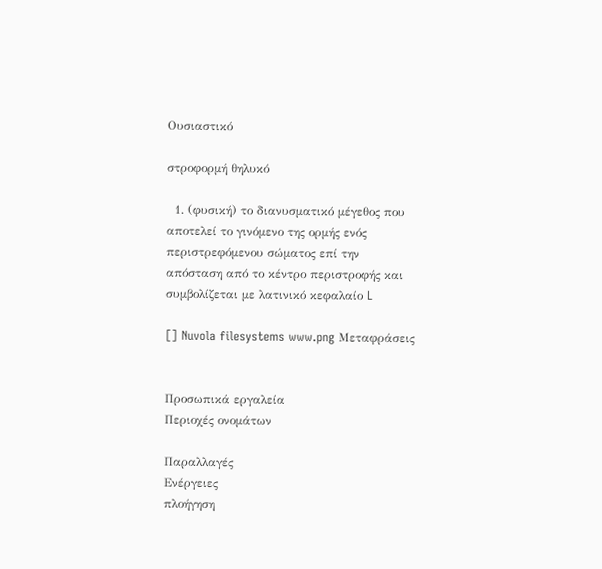Ουσιαστικό

στροφορμή θηλυκό

  1. (φυσική) το διανυσματικό μέγεθος που αποτελεί το γινόμενο της ορμής ενός περιστρεφόμενου σώματος επί την απόσταση από το κέντρο περιστροφής και συμβολίζεται με λατινικό κεφαλαίο L

[] Nuvola filesystems www.png Μεταφράσεις


Προσωπικά εργαλεία
Περιοχές ονομάτων

Παραλλαγές
Ενέργειες
πλοήγηση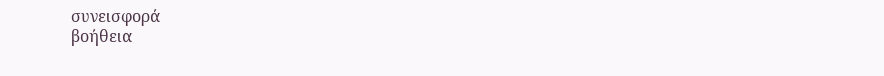συνεισφορά
βοήθεια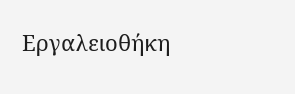Εργαλειοθήκη